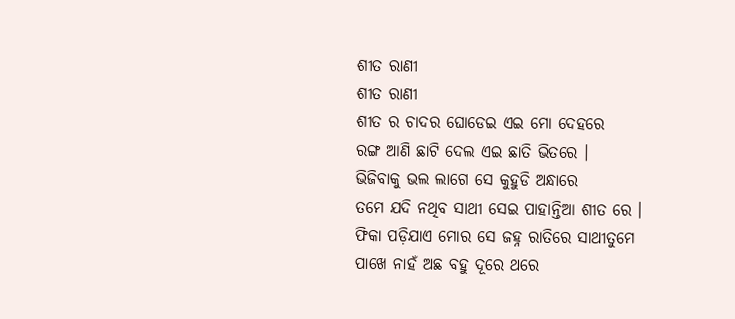ଶୀତ ରାଣୀ
ଶୀତ ରାଣୀ
ଶୀତ ର ଚାଦର ଘୋଡେଇ ଏଇ ମୋ ଦେହରେ
ରଙ୍ଗ ଆଣି ଛାଟି ଦେଲ ଏଇ ଛାତି ଭିତରେ ।
ଭିଜିବାକୁ ଭଲ ଲାଗେ ସେ କୁହୁଡି ଅନ୍ଧାରେ
ତମେ ଯଦି ନଥିବ ସାଥୀ ସେଇ ପାହାନ୍ତିଆ ଶୀତ ରେ ।
ଫିକା ପଡ଼ିଯାଏ ମୋର ସେ ଜହ୍ନ ରାତିରେ ସାଥୀତୁମେ
ପାଖେ ନାହଁ ଅଛ ବହୁ ଦୂରେ ଥରେ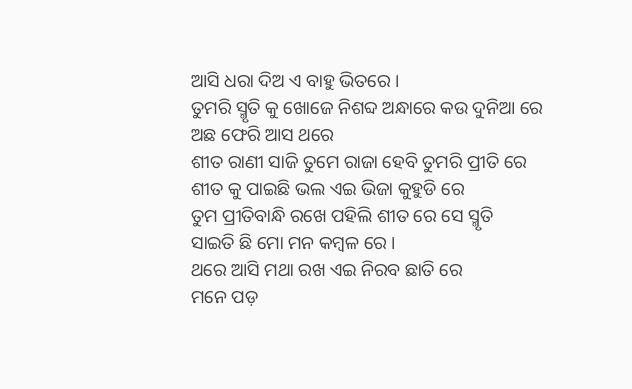ଆସି ଧରା ଦିଅ ଏ ବାହୁ ଭିତରେ ।
ତୁମରି ସ୍ମୃତି କୁ ଖୋଜେ ନିଶବ୍ଦ ଅନ୍ଧାରେ କଉ ଦୁନିଆ ରେ ଅଛ ଫେରି ଆସ ଥରେ
ଶୀତ ରାଣୀ ସାଜି ତୁମେ ରାଜା ହେବି ତୁମରି ପ୍ରୀତି ରେ
ଶୀତ କୁ ପାଇଛି ଭଲ ଏଇ ଭିଜା କୁହୁଡି ରେ
ତୁମ ପ୍ରୀତିବାନ୍ଧି ରଖେ ପହିଲି ଶୀତ ରେ ସେ ସ୍ମୃତି
ସାଇତି ଛି ମୋ ମନ କମ୍ବଳ ରେ ।
ଥରେ ଆସି ମଥା ରଖ ଏଇ ନିରବ ଛାତି ରେ
ମନେ ପଡ଼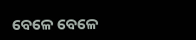ବେଳେ ବେଳେ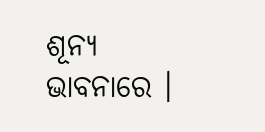ଶୂନ୍ୟ ଭାବନାରେ ।